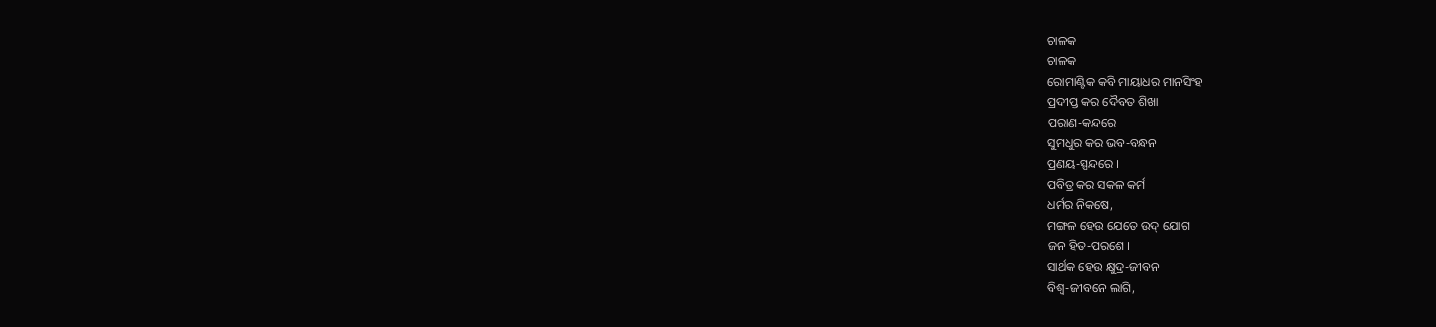ଚାଳକ
ଚାଳକ
ରୋମାଣ୍ଟିକ କବି ମାୟାଧର ମାନସିଂହ
ପ୍ରଦୀପ୍ତ କର ଦୈବତ ଶିଖା
ପରାଣ-କନ୍ଦରେ
ସୁମଧୁର କର ଭବ-ବନ୍ଧନ
ପ୍ରଣୟ-ସ୍ପନ୍ଦରେ ।
ପବିତ୍ର କର ସକଳ କର୍ମ
ଧର୍ମର ନିକଷେ,
ମଙ୍ଗଳ ହେଉ ଯେତେ ଉଦ୍ ଯୋଗ
ଜନ ହିତ-ପରଶେ ।
ସାର୍ଥକ ହେଉ କ୍ଷୁଦ୍ର-ଜୀବନ
ବିଶ୍ଵ-ଜୀବନେ ଲାଗି,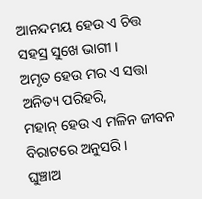ଆନନ୍ଦମୟ ହେଉ ଏ ଚିତ୍ତ
ସହସ୍ର ସୁଖେ ଭାଗୀ ।
ଅମୃତ ହେଉ ମର ଏ ସତ୍ତା
ଅନିତ୍ୟ ପରିହରି,
ମହାନ୍ ହେଉ ଏ ମଳିନ ଜୀବନ
ବିରାଟରେ ଅନୁସରି ।
ଘୁଞ୍ଚାଅ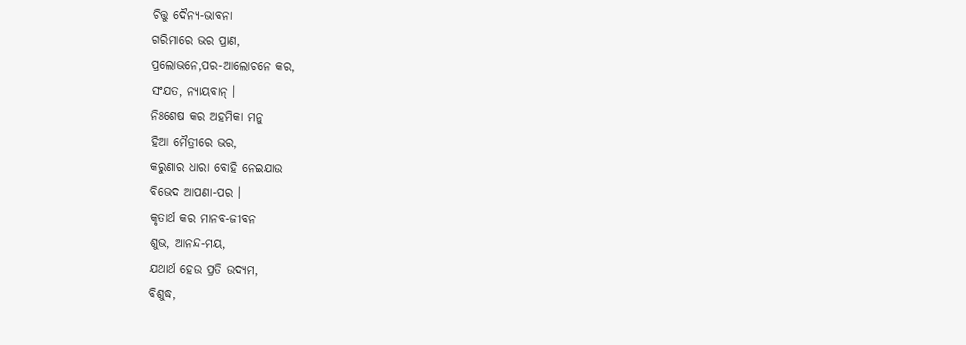ଚିତ୍ତୁ ଦୈନ୍ୟ-ଭାବନା
ଗରିମାରେ ଭର ପ୍ରାଣ,
ପ୍ରଲୋଭନେ,ପର-ଆଲୋଚନେ କର,
ସଂଯତ, ନ୍ୟାୟବାନ୍ ।
ନିଃଶେଷ କର ଅହମିକା ମନୁ
ହିଆ ମୈତ୍ରୀରେ ଭର,
କରୁଣାର ଧାରା ବୋହି ନେଇଯାଉ
ବିଭେଦ ଆପଣା-ପର ।
କୃତାର୍ଥ କର ମାନବ-ଜୀବନ
ଶୁଭ, ଆନନ୍ଦ-ମୟ,
ଯଥାର୍ଥ ହେଉ ପ୍ରତି ଉଦ୍ୟମ,
ବିଶୁଦ୍ଧ,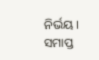ନିର୍ଭୟ ।
ସମାପ୍ତ